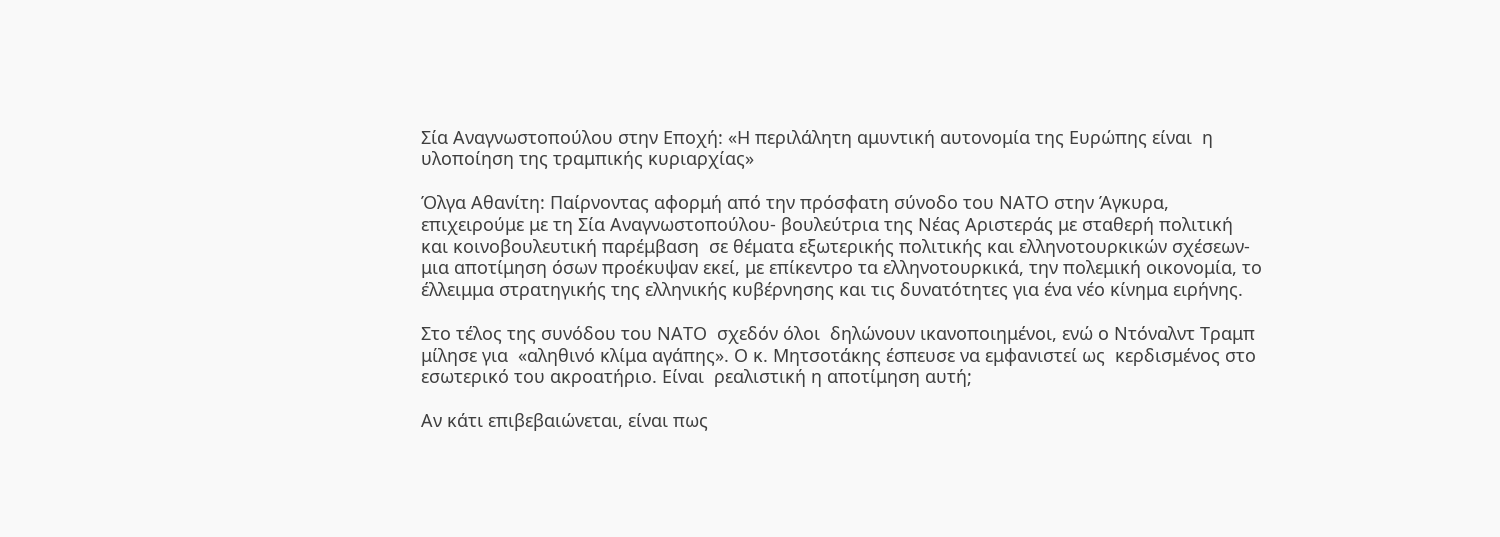Σία Αναγνωστοπούλου στην Εποχή: «Η περιλάλητη αμυντική αυτονομία της Ευρώπης είναι  η υλοποίηση της τραμπικής κυριαρχίας»

Όλγα Αθανίτη: Παίρνοντας αφορμή από την πρόσφατη σύνοδο του ΝΑΤΟ στην Άγκυρα, επιχειρούμε με τη Σία Αναγνωστοπούλου- βουλεύτρια της Νέας Αριστεράς με σταθερή πολιτική και κοινοβουλευτική παρέμβαση  σε θέματα εξωτερικής πολιτικής και ελληνοτουρκικών σχέσεων- μια αποτίμηση όσων προέκυψαν εκεί, με επίκεντρο τα ελληνοτουρκικά, την πολεμική οικονομία, το έλλειμμα στρατηγικής της ελληνικής κυβέρνησης και τις δυνατότητες για ένα νέο κίνημα ειρήνης.

Στο τέλος της συνόδου του ΝΑΤΟ  σχεδόν όλοι  δηλώνουν ικανοποιημένοι, ενώ ο Ντόναλντ Τραμπ μίλησε για  «αληθινό κλίμα αγάπης». Ο κ. Μητσοτάκης έσπευσε να εμφανιστεί ως  κερδισμένος στο εσωτερικό του ακροατήριο. Είναι  ρεαλιστική η αποτίμηση αυτή;

Αν κάτι επιβεβαιώνεται, είναι πως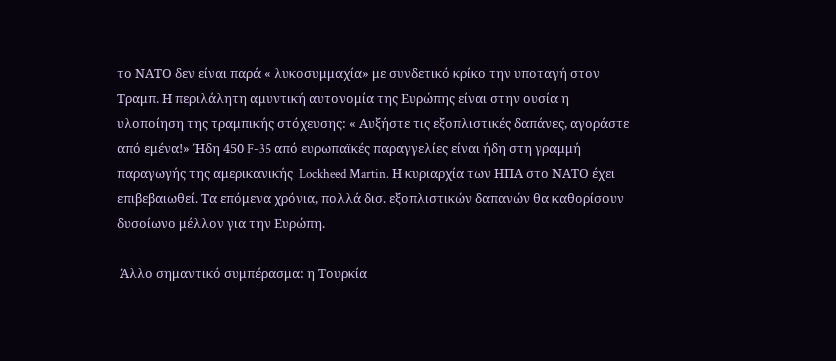το ΝΑΤΟ δεν είναι παρά « λυκοσυμμαχία» με συνδετικό κρίκο την υποταγή στον Τραμπ. Η περιλάλητη αμυντική αυτονομία της Ευρώπης είναι στην ουσία η υλοποίηση της τραμπικής στόχευσης: « Αυξήστε τις εξοπλιστικές δαπάνες, αγοράστε από εμένα!» Ήδη 450 F-35 από ευρωπαϊκές παραγγελίες είναι ήδη στη γραμμή παραγωγής της αμερικανικής  Lockheed Martin. Η κυριαρχία των ΗΠΑ στο ΝΑΤΟ έχει επιβεβαιωθεί. Τα επόμενα χρόνια, πολλά δισ. εξοπλιστικών δαπανών θα καθορίσουν  δυσοίωνο μέλλον για την Ευρώπη.

 Άλλο σημαντικό συμπέρασμα: η Τουρκία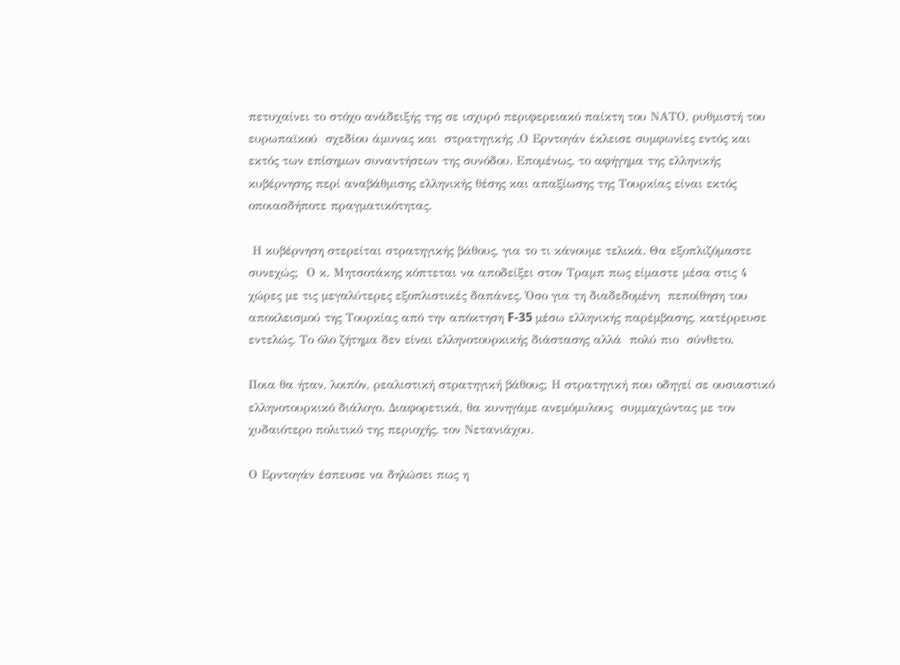πετυχαίνει το στόχο ανάδειξής της σε ισχυρό περιφερειακό παίκτη του ΝΑΤΟ, ρυθμιστή του ευρωπαϊκού  σχεδίου άμυνας και  στρατηγικής .Ο Ερντογάν έκλεισε συμφωνίες εντός και εκτός των επίσημων συναντήσεων της συνόδου. Επομένως, το αφήγημα της ελληνικής κυβέρνησης περί αναβάθμισης ελληνικής θέσης και απαξίωσης της Τουρκίας είναι εκτός οποιασδήποτε πραγματικότητας.

 Η κυβέρνηση στερείται στρατηγικής βάθους, για το τι κάνουμε τελικά. Θα εξοπλιζόμαστε συνεχώς;  Ο κ. Μητσοτάκης κόπτεται να αποδείξει στον Τραμπ πως είμαστε μέσα στις 4 χώρες με τις μεγαλύτερες εξοπλιστικές δαπάνες. Όσο για τη διαδεδομένη  πεποίθηση του αποκλεισμού της Τουρκίας από την απόκτηση F-35 μέσω ελληνικής παρέμβασης, κατέρρευσε εντελώς. Το όλο ζήτημα δεν είναι ελληνοτουρκικής διάστασης αλλά  πολύ πιο  σύνθετο.

Ποια θα ήταν, λοιπόν, ρεαλιστική στρατηγική βάθους; Η στρατηγική που οδηγεί σε ουσιαστικό ελληνοτουρκικό διάλογο. Διαφορετικά, θα κυνηγάμε ανεμόμυλους  συμμαχώντας με τον χυδαιότερο πολιτικό της περιοχής, τον Νετανιάχου.

Ο Ερντογάν έσπευσε να δηλώσει πως η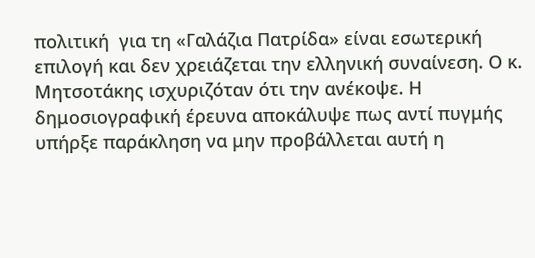πολιτική  για τη «Γαλάζια Πατρίδα» είναι εσωτερική επιλογή και δεν χρειάζεται την ελληνική συναίνεση. Ο κ. Μητσοτάκης ισχυριζόταν ότι την ανέκοψε. Η δημοσιογραφική έρευνα αποκάλυψε πως αντί πυγμής υπήρξε παράκληση να μην προβάλλεται αυτή η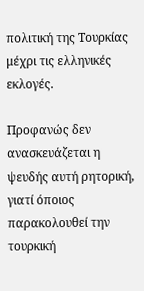πολιτική της Τουρκίας μέχρι τις ελληνικές εκλογές.

Προφανώς δεν ανασκευάζεται η ψευδής αυτή ρητορική, γιατί όποιος παρακολουθεί την τουρκική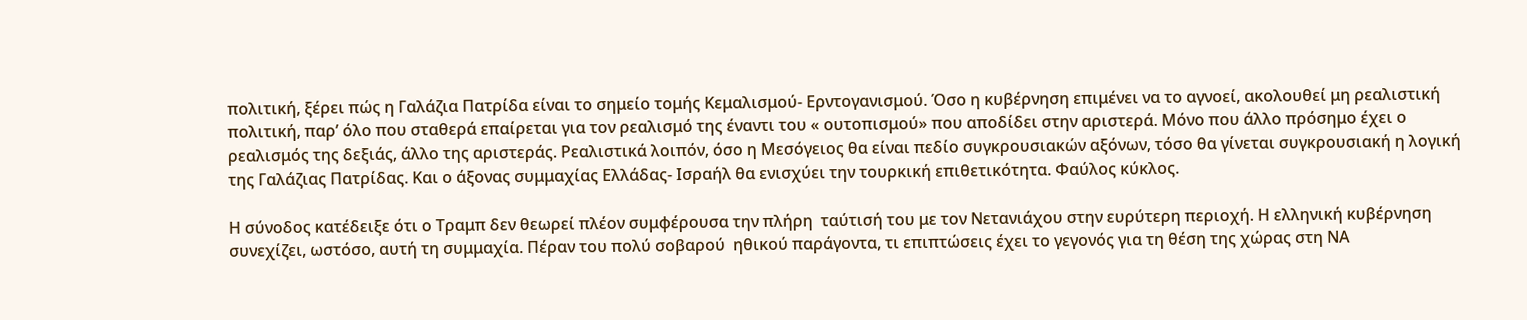πολιτική, ξέρει πώς η Γαλάζια Πατρίδα είναι το σημείο τομής Κεμαλισμού- Ερντογανισμού. Όσο η κυβέρνηση επιμένει να το αγνοεί, ακολουθεί μη ρεαλιστική πολιτική, παρ’ όλο που σταθερά επαίρεται για τον ρεαλισμό της έναντι του « ουτοπισμού» που αποδίδει στην αριστερά. Μόνο που άλλο πρόσημο έχει ο ρεαλισμός της δεξιάς, άλλο της αριστεράς. Ρεαλιστικά λοιπόν, όσο η Μεσόγειος θα είναι πεδίο συγκρουσιακών αξόνων, τόσο θα γίνεται συγκρουσιακή η λογική της Γαλάζιας Πατρίδας. Και ο άξονας συμμαχίας Ελλάδας- Ισραήλ θα ενισχύει την τουρκική επιθετικότητα. Φαύλος κύκλος.

Η σύνοδος κατέδειξε ότι ο Τραμπ δεν θεωρεί πλέον συμφέρουσα την πλήρη  ταύτισή του με τον Νετανιάχου στην ευρύτερη περιοχή. Η ελληνική κυβέρνηση συνεχίζει, ωστόσο, αυτή τη συμμαχία. Πέραν του πολύ σοβαρού  ηθικού παράγοντα, τι επιπτώσεις έχει το γεγονός για τη θέση της χώρας στη ΝΑ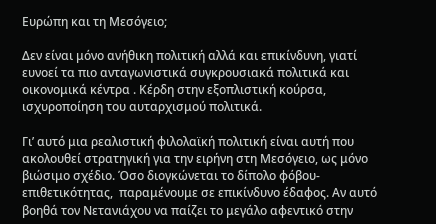Ευρώπη και τη Μεσόγειο;

Δεν είναι μόνο ανήθικη πολιτική αλλά και επικίνδυνη, γιατί ευνοεί τα πιο ανταγωνιστικά συγκρουσιακά πολιτικά και οικονομικά κέντρα . Κέρδη στην εξοπλιστική κούρσα, ισχυροποίηση του αυταρχισμού πολιτικά.

Γι’ αυτό μια ρεαλιστική φιλολαϊκή πολιτική είναι αυτή που ακολουθεί στρατηγική για την ειρήνη στη Μεσόγειο, ως μόνο βιώσιμο σχέδιο. Όσο διογκώνεται το δίπολο φόβου- επιθετικότητας,  παραμένουμε σε επικίνδυνο έδαφος. Αν αυτό βοηθά τον Νετανιάχου να παίζει το μεγάλο αφεντικό στην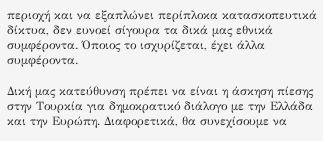περιοχή και να εξαπλώνει περίπλοκα κατασκοπευτικά δίκτυα, δεν ευνοεί σίγουρα τα δικά μας εθνικά συμφέροντα. Όποιος το ισχυρίζεται, έχει άλλα συμφέροντα.

Δική μας κατεύθυνση πρέπει να είναι η άσκηση πίεσης στην Τουρκία για δημοκρατικό διάλογο με την Ελλάδα και την Ευρώπη. Διαφορετικά, θα συνεχίσουμε να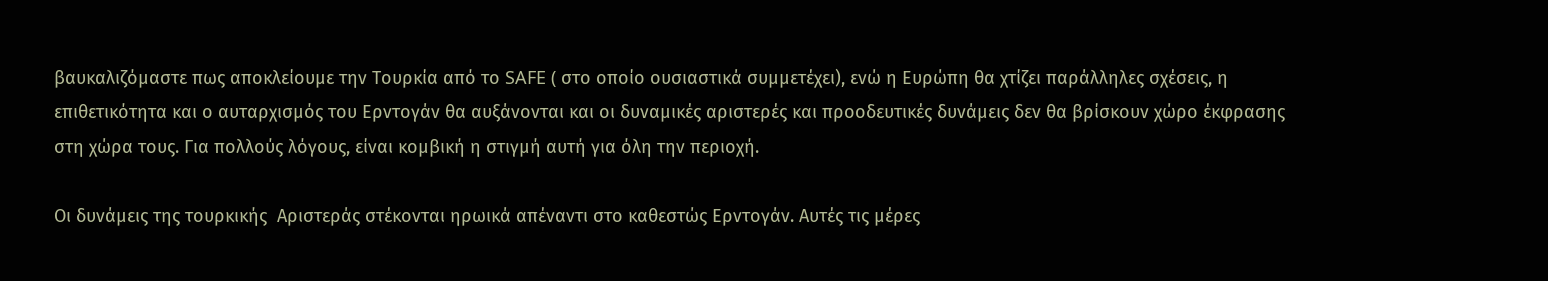βαυκαλιζόμαστε πως αποκλείουμε την Τουρκία από το SAFE ( στο οποίο ουσιαστικά συμμετέχει), ενώ η Ευρώπη θα χτίζει παράλληλες σχέσεις, η επιθετικότητα και ο αυταρχισμός του Ερντογάν θα αυξάνονται και οι δυναμικές αριστερές και προοδευτικές δυνάμεις δεν θα βρίσκουν χώρο έκφρασης στη χώρα τους. Για πολλούς λόγους, είναι κομβική η στιγμή αυτή για όλη την περιοχή.

Οι δυνάμεις της τουρκικής  Αριστεράς στέκονται ηρωικά απέναντι στο καθεστώς Ερντογάν. Αυτές τις μέρες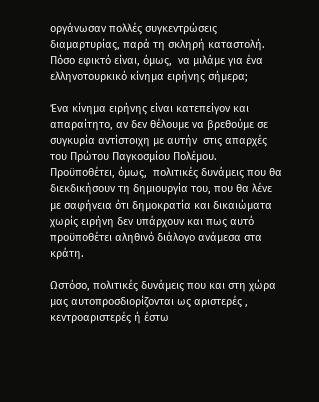οργάνωσαν πολλές συγκεντρώσεις διαμαρτυρίας, παρά τη σκληρή καταστολή. Πόσο εφικτό είναι, όμως,  να μιλάμε για ένα  ελληνοτουρκικό κίνημα ειρήνης σήμερα;

Ένα κίνημα ειρήνης είναι κατεπείγον και απαραίτητο, αν δεν θέλουμε να βρεθούμε σε συγκυρία αντίστοιχη με αυτήν  στις απαρχές του Πρώτου Παγκοσμίου Πολέμου. Προϋποθέτει, όμως,  πολιτικές δυνάμεις που θα διεκδικήσουν τη δημιουργία του, που θα λένε με σαφήνεια ότι δημοκρατία και δικαιώματα χωρίς ειρήνη δεν υπάρχουν και πως αυτό προϋποθέτει αληθινό διάλογο ανάμεσα στα κράτη.

Ωστόσο, πολιτικές δυνάμεις που και στη χώρα μας αυτοπροσδιορίζονται ως αριστερές , κεντροαριστερές ή έστω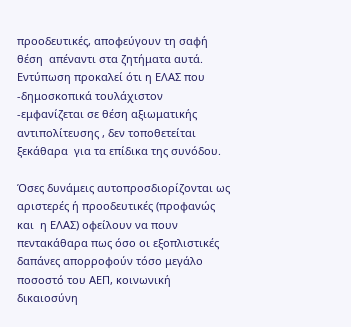προοδευτικές, αποφεύγουν τη σαφή θέση  απέναντι στα ζητήματα αυτά. Εντύπωση προκαλεί ότι η ΕΛΑΣ που -δημοσκοπικά τουλάχιστον -εμφανίζεται σε θέση αξιωματικής αντιπολίτευσης , δεν τοποθετείται ξεκάθαρα  για τα επίδικα της συνόδου.

Όσες δυνάμεις αυτοπροσδιορίζονται ως αριστερές ή προοδευτικές (προφανώς  και  η ΕΛΑΣ) οφείλουν να πουν πεντακάθαρα πως όσο οι εξοπλιστικές δαπάνες απορροφούν τόσο μεγάλο ποσοστό του ΑΕΠ, κοινωνική δικαιοσύνη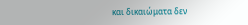και δικαιώματα δεν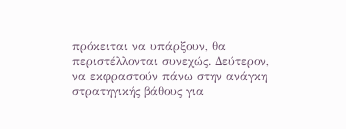πρόκειται να υπάρξουν, θα περιστέλλονται συνεχώς. Δεύτερον, να εκφραστούν πάνω στην ανάγκη στρατηγικής βάθους για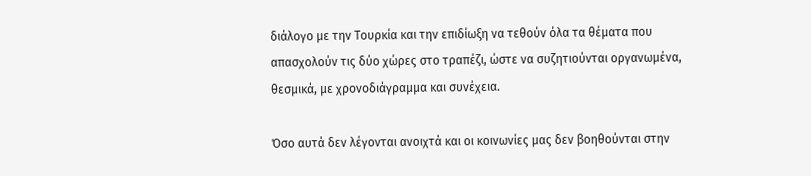διάλογο με την Τουρκία και την επιδίωξη να τεθούν όλα τα θέματα που απασχολούν τις δύο χώρες στο τραπέζι, ώστε να συζητιούνται οργανωμένα, θεσμικά, με χρονοδιάγραμμα και συνέχεια.

Όσο αυτά δεν λέγονται ανοιχτά και οι κοινωνίες μας δεν βοηθούνται στην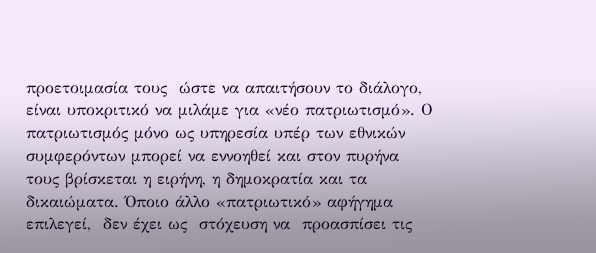προετοιμασία τους  ώστε να απαιτήσουν το διάλογο, είναι υποκριτικό να μιλάμε για «νέο πατριωτισμό». Ο πατριωτισμός μόνο ως υπηρεσία υπέρ των εθνικών συμφερόντων μπορεί να εννοηθεί και στον πυρήνα τους βρίσκεται η ειρήνη, η δημοκρατία και τα δικαιώματα. Όποιο άλλο «πατριωτικό» αφήγημα επιλεγεί,  δεν έχει ως  στόχευση να  προασπίσει τις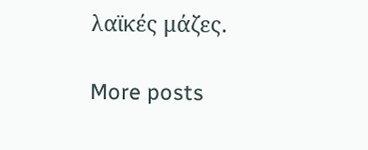λαϊκές μάζες.

More posts